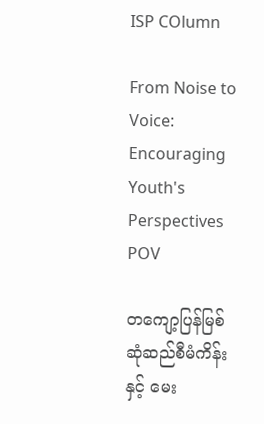ISP COlumn

From Noise to Voice: Encouraging Youth's Perspectives
POV

တကျော့ပြန်မြစ်ဆုံဆည်စီမံကိန်းနှင့် မေး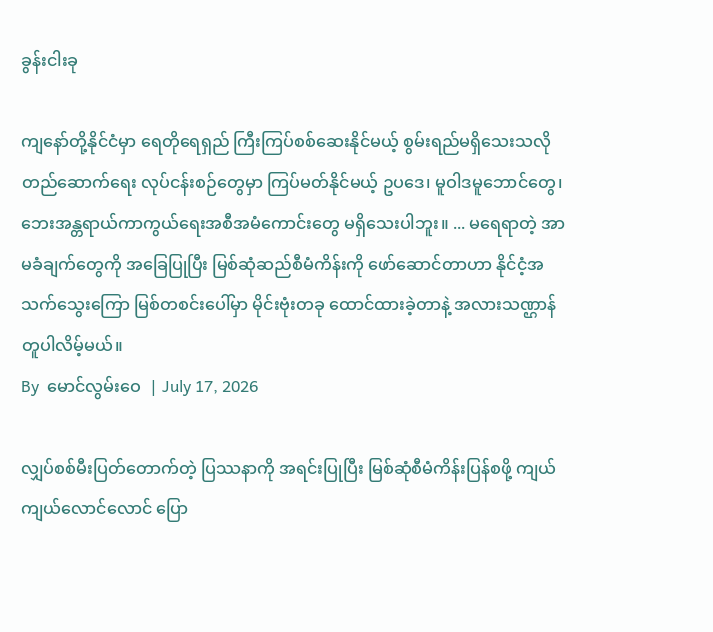ခွန်းငါးခု

ကျနော်တို့နိုင်ငံမှာ ရေတိုရေရှည် ကြီးကြပ်စစ်ဆေးနိုင်မယ့် စွမ်းရည်မရှိသေးသလို တည်ဆောက်ရေး လုပ်ငန်းစဉ်တွေမှာ ကြပ်မတ်နိုင်မယ့် ဥပဒေ၊ မူဝါဒမူဘောင်တွေ၊ ဘေးအန္တရာယ်ကာကွယ်ရေးအစီအမံကောင်းတွေ မရှိသေးပါဘူး။ ... မရေရာတဲ့ အာမခံချက်တွေကို အခြေပြုပြီး မြစ်ဆုံဆည်စီမံကိန်းကို ဖော်ဆောင်တာဟာ နိုင်ငံ့အသက်သွေးကြော မြစ်တစင်းပေါ်မှာ မိုင်းဗုံးတခု ထောင်ထားခဲ့တာနဲ့ အလားသဏ္ဌာန်တူပါလိမ့်မယ်။
By  မောင်လွမ်းဝေ  | July 17, 2026

လျှပ်စစ်မီးပြတ်တောက်တဲ့ ပြဿနာကို အရင်းပြုပြီး မြစ်ဆုံစီမံကိန်းပြန်စဖို့ ကျယ်ကျယ်လောင်လောင် ပြော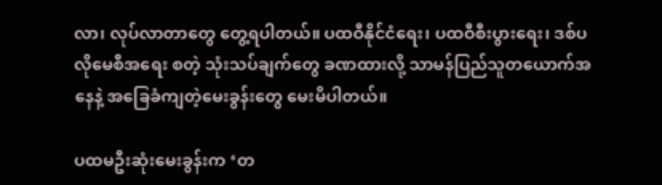လာ၊ လုပ်လာတာတွေ တွေ့ရပါတယ်။ ပထဝီနိုင်ငံရေး၊ ပထဝီစီးပွားရေး၊ ဒစ်ပလိုမေစီအရေး စတဲ့ သုံးသပ်ချက်တွေ ခဏထားလို့ သာမန်ပြည်သူတယောက်အနေနဲ့ အခြေခံကျတဲ့မေးခွန်းတွေ မေးမိပါတယ်။

ပထမဦးဆုံးမေးခွန်းက ‘တ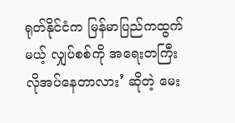ရုတ်နိုင်ငံက မြန်မာပြည်ကထွက်မယ့် လျှပ်စစ်ကို အရေးတကြီး လိုအပ်နေတာလား’ ဆိုတဲ့ မေး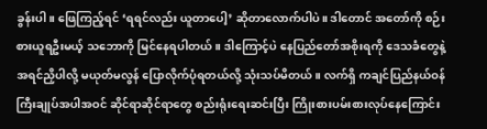ခွန်းပါ။ ဖြေကြည့်ရင် ‘ရရင်လည်း ယူတာပေါ့’ ဆိုတာလောက်ပါပဲ။ ဒါတောင် အတော်ကို စဉ်းစားယူရဦးမယ့် သဘောကို မြင်နေရပါတယ်။ ဒါကြောင့်ပဲ နေပြည်တော်အစိုးရကို ဒေသခံတွေနဲ့ အရင်ညှိပါလို့ မယုတ်မလွန် ပြောလိုက်ပုံရတယ်လို့ သုံးသပ်မိတယ်။ လက်ရှိ ကချင်ပြည်နယ်ဝန်ကြီးချုပ်အပါအဝင် ဆိုင်ရာဆိုင်ရာတွေ စည်းရုံးရေးဆင်းပြီး ကြိုးစားပမ်းစားလုပ်နေကြောင်း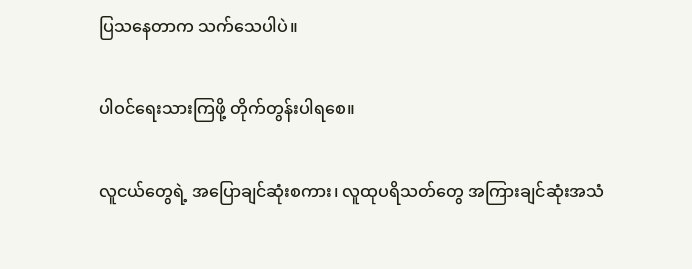ပြသနေတာက သက်သေပါပဲ။

ပါဝင်ရေးသားကြဖို့ တိုက်တွန်းပါရစေ။

လူငယ်တွေရဲ့ အပြောချင်ဆုံးစကား၊ လူထုပရိသတ်တွေ အကြားချင်ဆုံးအသံ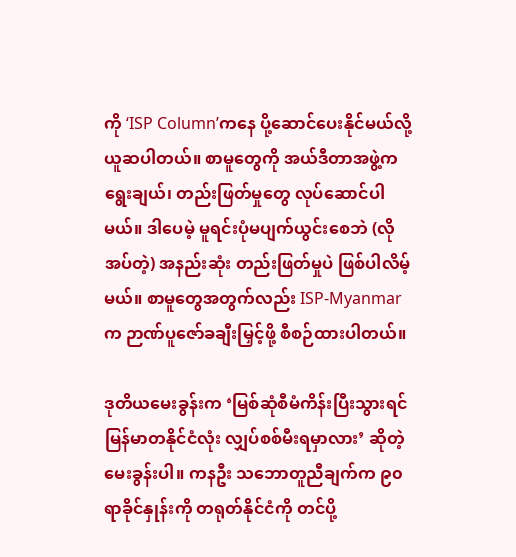ကို ‘ISP Column’ကနေ ပို့ဆောင်ပေးနိုင်မယ်လို့ ယူဆပါတယ်။ စာမူတွေကို အယ်ဒီတာအဖွဲ့က ရွေးချယ်၊ တည်းဖြတ်မှုတွေ လုပ်ဆောင်ပါမယ်။ ဒါပေမဲ့ မူရင်းပုံမပျက်ယွင်းစေဘဲ (လိုအပ်တဲ့) အနည်းဆုံး တည်းဖြတ်မှုပဲ ဖြစ်ပါလိမ့်မယ်။ စာမူတွေအတွက်လည်း ISP-Myanmar က ဉာဏ်ပူဇော်ခချီးမြှင့်ဖို့ စီစဉ်ထားပါတယ်။

ဒုတိယမေးခွန်းက ‘မြစ်ဆုံစီမံကိန်းပြီးသွားရင် မြန်မာတနိုင်ငံလုံး လျှပ်စစ်မီးရမှာလား’ ဆိုတဲ့ မေးခွန်းပါ။ ကနဦး သဘောတူညီချက်က ၉၀ ရာခိုင်နှုန်းကို တရုတ်နိုင်ငံကို တင်ပို့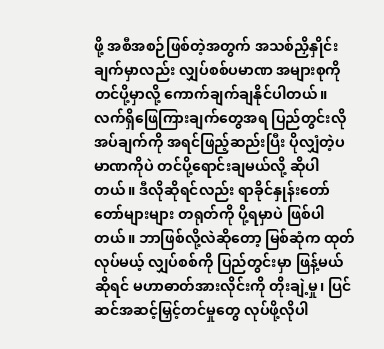ဖို့ အစီအစဉ်ဖြစ်တဲ့အတွက် အသစ်ညှိနှိုင်းချက်မှာလည်း လျှပ်စစ်ပမာဏ အများစုကို တင်ပို့မှာလို့ ကောက်ချက်ချနိုင်ပါတယ်။ လက်ရှိဖြေကြားချက်တွေအရ ပြည်တွင်းလိုအပ်ချက်ကို အရင်ဖြည့်ဆည်းပြီး ပိုလျှံတဲ့ပမာဏကိုပဲ တင်ပို့ရောင်းချမယ်လို့ ဆိုပါတယ်။ ဒီလိုဆိုရင်လည်း ရာခိုင်နှုန်းတော်တော်များများ တရုတ်ကို ပို့ရမှာပဲ ဖြစ်ပါတယ်။ ဘာဖြစ်လို့လဲဆိုတော့ မြစ်ဆုံက ထုတ်လုပ်မယ့် လျှပ်စစ်ကို ပြည်တွင်းမှာ ဖြန့်မယ်ဆိုရင် မဟာဓာတ်အားလိုင်းကို တိုးချဲ့မှု၊ ပြင်ဆင်အဆင့်မြှင့်တင်မှုတွေ လုပ်ဖို့လိုပါ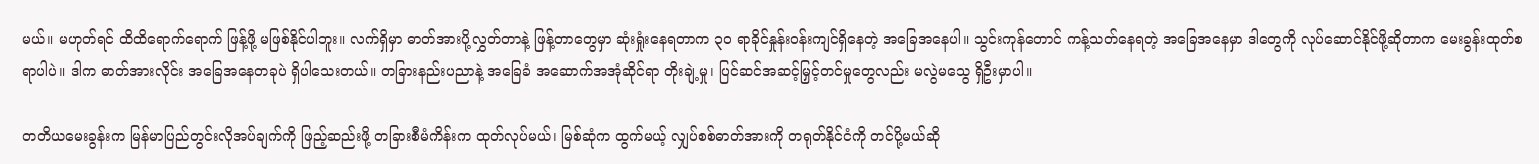မယ်။ မဟုတ်ရင် ထိထိရောက်ရောက် ဖြန့်ဖို့ မဖြစ်နိုင်ပါဘူး။ လက်ရှိမှာ ဓာတ်အားပို့လွှတ်တာနဲ့ ဖြန့်တာတွေမှာ ဆုံးရှုံးနေရတာက ၃၀ ရာခိုင်နှုန်းဝန်းကျင်ရှိနေတဲ့ အခြေအနေပါ။ သွင်းကုန်တောင် ကန့်သတ်နေရတဲ့ အခြေအနေမှာ ဒါတွေကို လုပ်ဆောင်နိုင်ဖို့ဆိုတာက မေးခွန်းထုတ်စရာပါပဲ။ ဒါက ဓာတ်အားလိုင်း အခြေအနေတခုပဲ ရှိပါသေးတယ်။ တခြားနည်းပညာနဲ့ အခြေခံ အဆောက်အအုံဆိုင်ရာ တိုးချဲ့မှု၊ ပြင်ဆင်အဆင့်မြှင့်တင်မှုတွေလည်း မလွဲမသွေ ရှိဦးမှာပါ။

တတိယမေးခွန်းက မြန်မာပြည်တွင်းလိုအပ်ချက်ကို ဖြည့်ဆည်းဖို့ တခြားစီမံကိန်းက ထုတ်လုပ်မယ်၊ မြစ်ဆုံက ထွက်မယ့် လျှပ်စစ်ဓာတ်အားကို တရုတ်နိုင်ငံကို တင်ပို့မယ်ဆို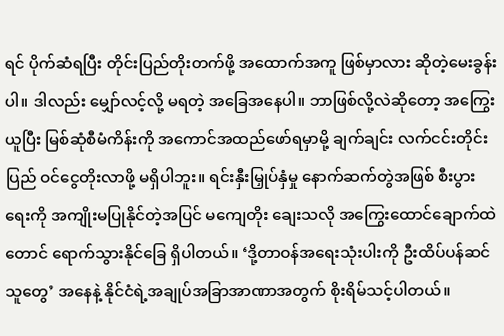ရင် ပိုက်ဆံရပြီး တိုင်းပြည်တိုးတက်ဖို့ အထောက်အကူ ဖြစ်မှာလား ဆိုတဲ့မေးခွန်းပါ။ ဒါလည်း မျှော်လင့်လို့ မရတဲ့ အခြေအနေပါ။ ဘာဖြစ်လို့လဲဆိုတော့ အကြွေးယူပြီး မြစ်ဆုံစီမံကိန်းကို အကောင်အထည်ဖော်ရမှာမို့ ချက်ချင်း လက်ငင်းတိုင်းပြည် ဝင်ငွေတိုးလာဖို့ မရှိပါဘူး။ ရင်းနှီးမြှုပ်နှံမှု နောက်ဆက်တွဲအဖြစ် စီးပွားရေးကို အကျိုးမပြုနိုင်တဲ့အပြင် မကျေတိုး ချေးသလို အကြွေးထောင်ချောက်ထဲတောင် ရောက်သွားနိုင်ခြေ ရှိပါတယ်။ ‘ဒို့တာဝန်အရေးသုံးပါးကို ဦးထိပ်ပန်ဆင်သူတွေ’ အနေနဲ့ နိုင်ငံရဲ့အချုပ်အခြာအာဏာအတွက် စိုးရိမ်သင့်ပါတယ်။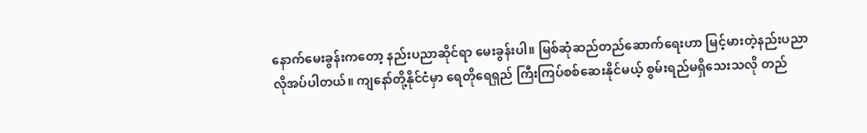နောက်မေးခွန်းကတော့ နည်းပညာဆိုင်ရာ မေးခွန်းပါ။ မြစ်ဆုံဆည်တည်ဆောက်ရေးဟာ မြင့်မားတဲ့နည်းပညာ လိုအပ်ပါတယ်။ ကျနော်တို့နိုင်ငံမှာ ရေတိုရေရှည် ကြီးကြပ်စစ်ဆေးနိုင်မယ့် စွမ်းရည်မရှိသေးသလို တည်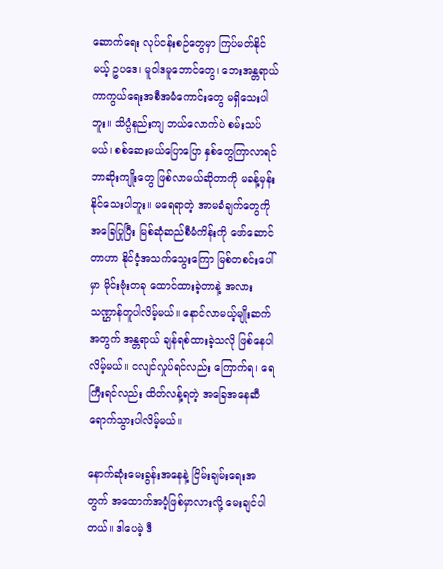ဆောက်ရေး လုပ်ငန်းစဉ်တွေမှာ ကြပ်မတ်နိုင်မယ့် ဥပဒေ၊ မူဝါဒမူဘောင်တွေ၊ ဘေးအန္တရာယ်ကာကွယ်ရေးအစီအမံကောင်းတွေ မရှိသေးပါဘူး။ သိပ္ပံနည်းကျ ဘယ်လောက်ပဲ စမ်းသပ်မယ်၊ စစ်ဆေးမယ်ပြောပြော နှစ်တွေကြာလာရင် ဘာဆိုးကျိုးတွေ ဖြစ်လာမယ်ဆိုတာကို မခန့်မှန်းနိုင်သေးပါဘူး။ မရေရာတဲ့ အာမခံချက်တွေကို အခြေပြုပြီး မြစ်ဆုံဆည်စီမံကိန်းကို ဖော်ဆောင်တာဟာ နိုင်ငံ့အသက်သွေးကြော မြစ်တစင်းပေါ်မှာ မိုင်းဗုံးတခု ထောင်ထားခဲ့တာနဲ့ အလားသဏ္ဌာန်တူပါလိမ့်မယ်။ နောင်လာမယ့်မျိုးဆက်အတွက် အန္တရာယ် ချန်ရစ်ထားခဲ့သလို ဖြစ်နေပါလိမ့်မယ်။ ငလျင်လှုပ်ရင်လည်း ကြောက်ရ၊ ရေကြီးရင်လည်း ထိတ်လန့်ရတဲ့ အခြေအနေဆီ ရောက်သွားပါလိမ့်မယ်။

နောက်ဆုံးမေးခွန်းအနေနဲ့ ငြိမ်းချမ်းရေးအတွက် အထောက်အပံ့ဖြစ်မှာလားလို့ မေးချင်ပါတယ်။ ဒါပေမဲ့ ဒီ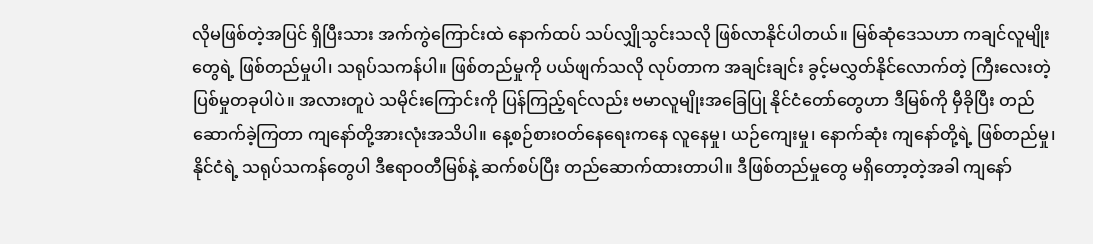လိုမဖြစ်တဲ့အပြင် ရှိပြီးသား အက်ကွဲကြောင်းထဲ နောက်ထပ် သပ်လျှိုသွင်းသလို ဖြစ်လာနိုင်ပါတယ်။ မြစ်ဆုံဒေသဟာ ကချင်လူမျိုးတွေရဲ့ ဖြစ်တည်မှုပါ၊ သရုပ်သကန်ပါ။ ဖြစ်တည်မှုကို ပယ်ဖျက်သလို လုပ်တာက အချင်းချင်း ခွင့်မလွှတ်နိုင်လောက်တဲ့ ကြီးလေးတဲ့ပြစ်မှုတခုပါပဲ။ အလားတူပဲ သမိုင်းကြောင်းကို ပြန်ကြည့်ရင်လည်း ဗမာလူမျိုးအခြေပြု နိုင်ငံတော်တွေဟာ ဒီမြစ်ကို မှီခိုပြီး တည်ဆောက်ခဲ့ကြတာ ကျနော်တို့အားလုံးအသိပါ။ နေ့စဉ်စားဝတ်နေရေးကနေ လူနေမှု၊ ယဉ်ကျေးမှု၊ နောက်ဆုံး ကျနော်တို့ရဲ့ ဖြစ်တည်မှု၊ နိုင်ငံရဲ့ သရုပ်သကန်တွေပါ ဒီဧရာဝတီမြစ်နဲ့ ဆက်စပ်ပြီး တည်ဆောက်ထားတာပါ။ ဒီဖြစ်တည်မှုတွေ မရှိတော့တဲ့အခါ ကျနော်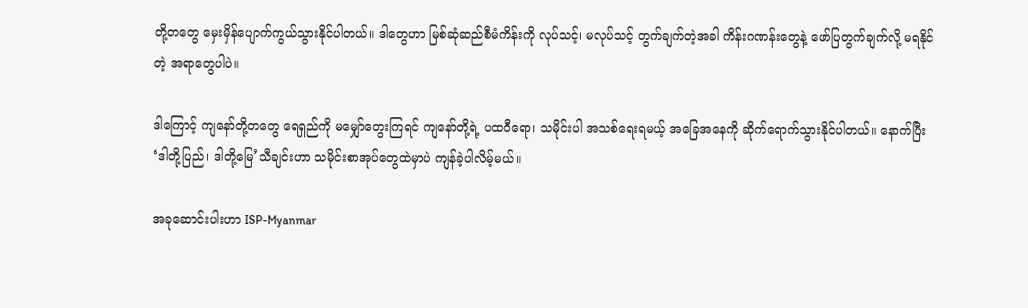တို့တတွေ မှေးမှိန်ပျောက်ကွယ်သွားနိုင်ပါတယ်။ ဒါတွေဟာ မြစ်ဆုံဆည်စီမံကိန်းကို လုပ်သင့်၊ မလုပ်သင့် တွက်ချက်တဲ့အခါ ကိန်းဂဏန်းတွေနဲ့ ဖော်ပြတွက်ချက်လို့ မရနိုင်တဲ့ အရာတွေပါပဲ။

ဒါကြောင့် ကျနော်တို့တတွေ ရေရှည်ကို မမျှော်တွေးကြရင် ကျနော်တို့ရဲ့ ပထဝီရော၊ သမိုင်းပါ အသစ်ရေးရမယ့် အခြေအနေကို ဆိုက်ရောက်သွားနိုင်ပါတယ်။ နောက်ပြီး ‘ဒါတို့ပြည်၊ ဒါတို့မြေ’သီချင်းဟာ သမိုင်းစာအုပ်တွေထဲမှာပဲ ကျန်ခဲ့ပါလိမ့်မယ်။

အခုဆောင်းပါးဟာ ISP-Myanmar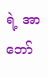ရဲ့ အာဘော်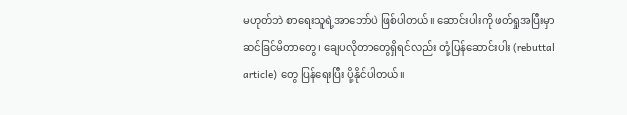မဟုတ်ဘဲ စာရေးသူရဲ့အာဘော်ပဲ ဖြစ်ပါတယ်။ ဆောင်းပါးကို ဖတ်ရှုအပြီးမှာ ဆင်ခြင်မိတာတွေ၊ ချေပလိုတာတွေရှိရင်လည်း တုံ့ပြန်ဆောင်းပါး (rebuttal article) တွေ ပြန်ရေးပြီး ပို့နိုင်ပါတယ်။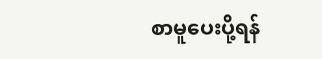စာမူပေးပို့ရန်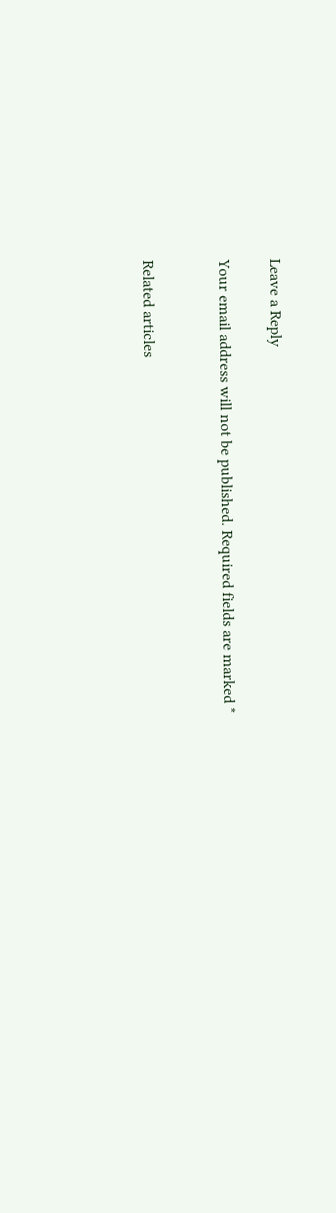Leave a Reply

Your email address will not be published. Required fields are marked *


Related articles